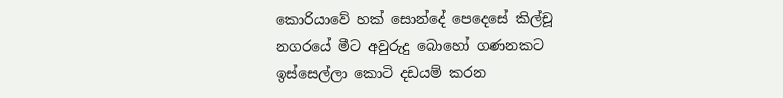කොරියාවේ හක් සොන්දේ පෙදෙසේ කිල්චූ නගරයේ මීට අවුරුදු බොහෝ ගණනකට ඉස්සෙල්ලා කොටි දඩයම් කරන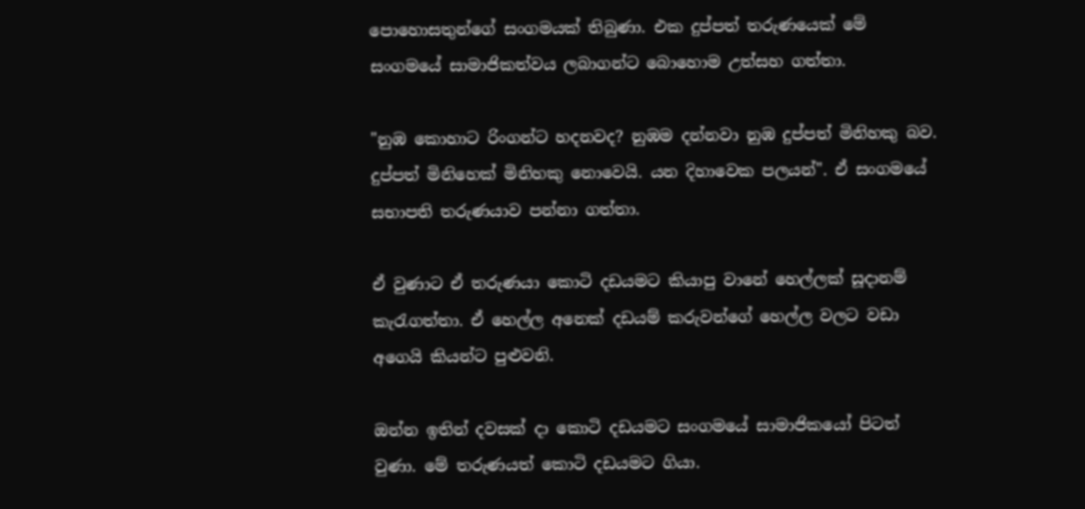පොහොසතුන්ගේ සංගමයක් තිබුණා. එක දුප්පත් තරුණයෙක් මේ සංගමයේ සාමාජිකත්වය ලබාගන්ට බොහොම උත්සහ ගත්තා.

"නුඹ කොහාට රිංගන්ට හදනවද? නුඹම දන්නවා නුඹ දුප්පත් මිනිහකු බව. දුප්පත් මිනිහෙක් මිනිහකු නොවෙයි. යන දිහාවෙක පලයන්". ඒ සංගමයේ සභාපති තරුණයාව පන්නා ගත්තා.

ඒ වුණාට ඒ තරුණයා කොටි දඩයමට කියාපු වානේ හෙල්ලක් සූදානම් කැරැගත්තා. ඒ හෙල්ල අනෙක් දඩයම් කරුවන්ගේ හෙල්ල වලට වඩා අගෙයි කියන්ට පුළුවනි.

ඔන්න ඉතින් දවසක් දා කොටි දඩයමට සංගමයේ සාමාජිකයෝ පිටත් වුණා. මේ තරුණයත් කොටි දඩයමට ගියා.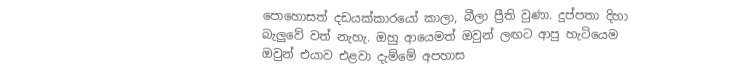පොහොසත් දඩයක්කාරයෝ කාලා, බීලා ප්‍රීති වුණා. දුප්පතා දිහා බැලුවේ වත් නැහැ. ඔහු ආයෙමත් ඔවුන් ලඟට ආපු හැටියෙම ඔවුන් එයාව එළවා දැම්මේ අපහාස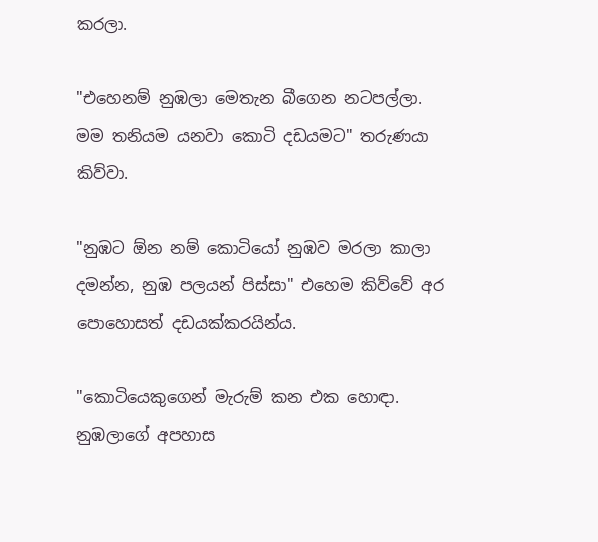කරලා.

"එහෙනම් නුඹලා මෙතැන බීගෙන නටපල්ලා. මම තනියම යනවා කොටි දඩයමට" තරුණයා කිව්වා.

"නුඹට ඕන නම් කොටියෝ නුඹව මරලා කාලා දමන්න, නුඹ පලයන් පිස්සා" එහෙම කිව්වේ අර පොහොසත් දඩයක්කරයින්ය.

"කොටියෙකුගෙන් මැරුම් කන එක හොඳා. නුඹලාගේ අපහාස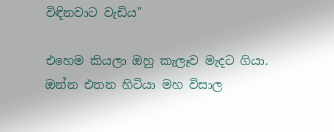විඳිනවාට වැඩිය"

එහෙම කියලා ඔහු කැලෑව මැදට ගියා. ඔන්න එතන හිටියා මහ විසාල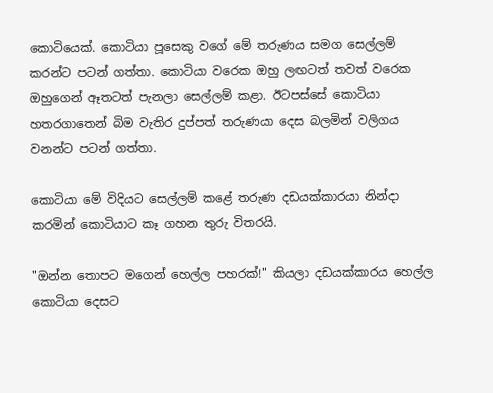කොටියෙක්. කොටියා පූසෙකු වගේ මේ තරුණය සමග සෙල්ලම් කරන්ට පටන් ගත්තා. කොටියා වරෙක ඔහු ලඟටත් තවත් වරෙක ඔහුගෙන් ඈතටත් පැනලා සෙල්ලම් කළා. ඊටපස්සේ කොටියා හතරගාතෙන් බිම වැතිර දුප්පත් තරුණයා දෙස බලමින් වලිගය වනන්ට පටන් ගත්තා.

කොටියා මේ විදියට සෙල්ලම් කළේ තරුණ දඩයක්කාරයා නින්දා කරමින් කොටියාට කෑ ගහන තුරු විතරයි.

"ඔන්න තොපට මගෙන් හෙල්ල පහරක්!" කියලා දඩයක්කාරය හෙල්ල කොටියා දෙසට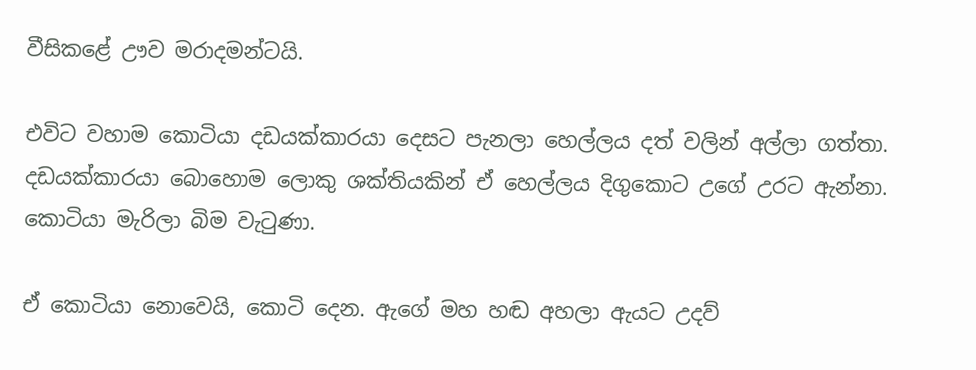වීසිකළේ ඌව මරාදමන්ටයි.

එවිට වහාම කොටියා දඩයක්කාරයා දෙසට පැනලා හෙල්ලය දත් වලින් අල්ලා ගත්තා. දඩයක්කාරයා බොහොම ලොකු ශක්තියකින් ඒ හෙල්ලය දිගුකොට උගේ උරට ඇන්නා. කොටියා මැරිලා බිම වැටුණා.

ඒ කොටියා නොවෙයි, කොටි දෙන. ඇගේ මහ හඬ අහලා ඇයට උදව්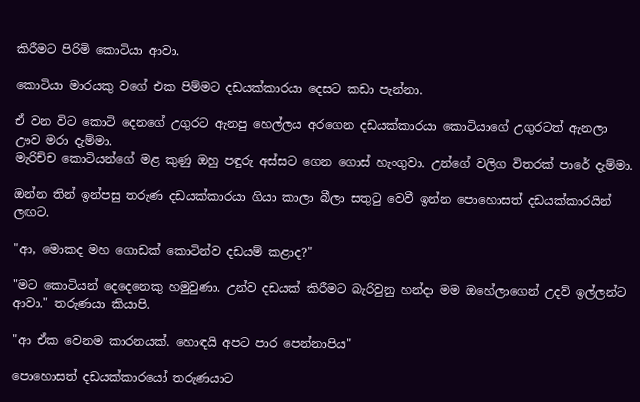කිරීමට පිරිමි කොටියා ආවා.

කොටියා මාරයකු වගේ එක පිම්මට දඩයක්කාරයා දෙසට කඩා පැන්නා.

ඒ වන විට කොටි දෙනගේ උගුරට ඇනපු හෙල්ලය අරගෙන දඩයක්කාරයා කොටියාගේ උගුරටත් ඇනලා ඌව මරා දැම්මා.
මැරිච්ච කොටියන්ගේ මළ කුණු ඔහු පඳුරු අස්සට ගෙන ගොස් හැංගුවා. උන්ගේ වලිග විතරක් පාරේ දැම්මා.

ඔන්න තින් ඉන්පසු තරුණ දඩයක්කාරයා ගියා කාලා බීලා සතුටු වෙවී ඉන්න පොහොසත් දඩයක්කාරයින් ලඟට.

"ආ, මොකද මහ ගොඩක් කොටින්ව දඩයම් කළාද?"

"මට කොටියන් දෙදෙනෙකු හමුවුණා. උන්ව දඩයක් කිරීමට බැරිවුනු හන්දා මම ඔහේලාගෙන් උදව් ඉල්ලන්ට ආවා." තරුණයා කියාපි.

"ආ ඒක වෙනම කාරනයක්. හොඳයි අපට පාර පෙන්නාපිය"

පොහොසත් දඩයක්කාරයෝ තරුණයාට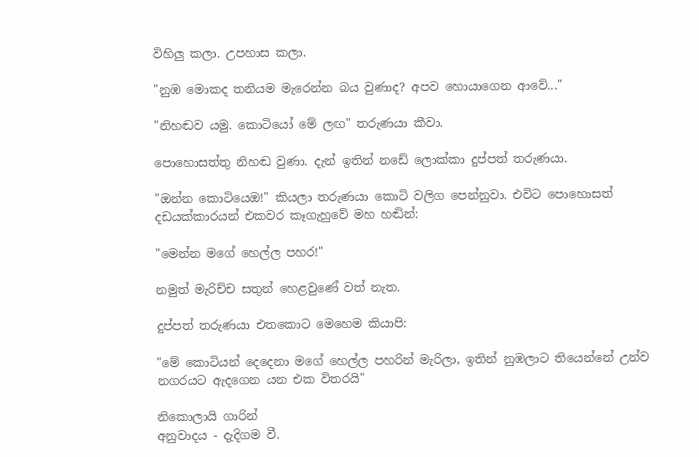විහිලු කලා. උපහාස කලා.

"නුඹ මොකද තනියම මැරෙන්න බය වුණාද? අපව හොයාගෙන ආවේ..."

"නිහඬව යමු. කොටියෝ මේ ලඟ" තරුණයා කීවා.

පොහොසත්තු නිහඬ වුණා. දැන් ඉතින් නඩේ ලොක්කා දුප්පත් තරුණයා.

"ඔන්න කොටියෙඔ!" කියලා තරුණයා කොටි වලිග පෙන්නුවා. එවිට පොහොසත් දඩයක්කාරයන් එකවර කෑගැහුවේ මහ හඬින්:

"මෙන්න මගේ හෙල්ල පහර!"

නමුත් මැරිච්ච සතුන් හෙළවුණේ වත් නැත.

දුප්පත් තරුණයා එතකොට මෙහෙම කියාපි:

"මේ කොටියන් දෙදෙනා මගේ හෙල්ල පහරින් මැරිලා, ඉතින් නුඹලාට තියෙන්නේ උන්ව නගරයට ඇදගෙන යන එක විතරයි"

නිකොලායි ගාරින්
අනුවාදය - දැදිගම වී.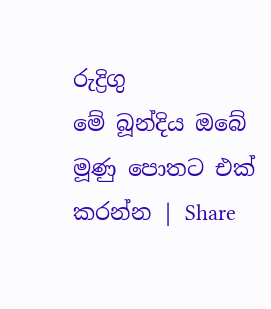රුද්‍රිගු
මේ බූන්දිය ඔබේ මූණු පොතට එක් කරන්න | Share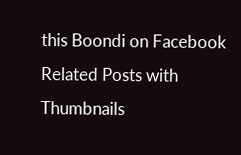this Boondi on Facebook
Related Posts with Thumbnails